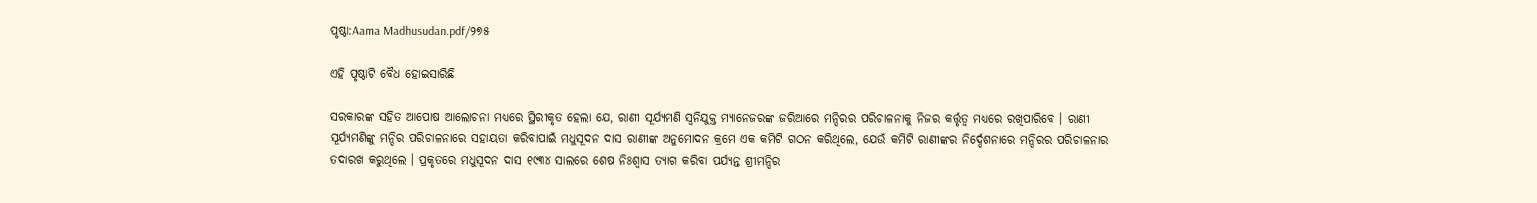ପୃଷ୍ଠା:Aama Madhusudan.pdf/୨୭୫

ଏହି ପୃଷ୍ଠାଟି ବୈଧ ହୋଇସାରିଛି

ସରକାରଙ୍କ ସହିତ ଆପୋଷ ଆଲୋଚନା ମଧ୍ୟରେ ସ୍ଥିରୀକୃତ ହେଲା ଯେ, ରାଣୀ ସୂର୍ଯ୍ୟମଣି ସ୍ୱନିଯୁକ୍ତ ମ୍ୟାନେଜରଙ୍କ ଜରିଆରେ ମନ୍ଦିରର ପରିଚାଳନାକୁ ନିଜର କର୍ତ୍ତୃତ୍ୱ ମଧ୍ୟରେ ରଖିପାରିବେ । ରାଣୀ ସୂର୍ଯ୍ୟମଣିଙ୍କୁ ମନ୍ଦିର ପରିଚାଳନାରେ ସହାୟତା କରିବାପାଇଁ ମଧୁସୂଦନ ଦାସ ରାଣୀଙ୍କ ଅନୁମୋଦନ କ୍ରମେ ଏକ କମିଟି ଗଠନ କରିଥିଲେ, ଯେଉଁ କମିଟି ରାଣୀଙ୍କର ନିର୍ଦ୍ଦେଶନାରେ ମନ୍ଦିରର ପରିଚାଳନାର ତଦାରଖ କରୁଥିଲେ । ପ୍ରକୃତରେ ମଧୁସୂଦନ ଦାସ ୧୯୩୪ ସାଲରେ ଶେଷ ନିଃଶ୍ୱାସ ତ୍ୟାଗ କରିବା ପର୍ଯ୍ୟନ୍ତ ଶ୍ରୀମନ୍ଦିର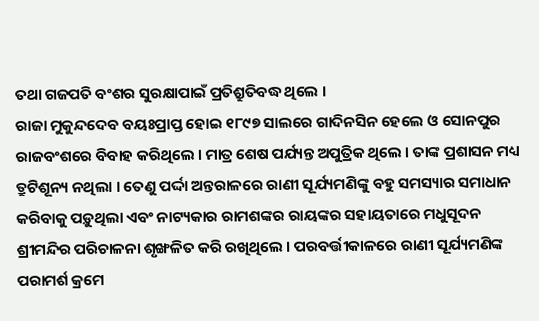ତଥା ଗଜପତି ବଂଶର ସୁରକ୍ଷାପାଇଁ ପ୍ରତିଶ୍ରୁତିବଦ୍ଧ ଥିଲେ ।
ରାଜା ମୁକୁନ୍ଦଦେବ ବୟଃପ୍ରାପ୍ତ ହୋଇ ୧୮୯୭ ସାଲରେ ଗାଦିନସିନ ହେଲେ ଓ ସୋନପୁର ରାଜବଂଶରେ ବିବାହ କରିଥିଲେ । ମାତ୍ର ଶେଷ ପର୍ଯ୍ୟନ୍ତ ଅପୁତ୍ରିକ ଥିଲେ । ତାଙ୍କ ପ୍ରଶାସନ ମଧ୍ୟ ତ୍ରୁଟିଶୂନ୍ୟ ନଥିଲା । ତେଣୁ ପର୍ଦ୍ଦା ଅନ୍ତରାଳରେ ରାଣୀ ସୂର୍ଯ୍ୟମଣିଙ୍କୁ ବହୁ ସମସ୍ୟାର ସମାଧାନ କରିବାକୁ ପଡ଼ୁଥିଲା ଏବଂ ନାଟ୍ୟକାର ରାମଶଙ୍କର ରାୟଙ୍କର ସହାୟତାରେ ମଧୁସୂଦନ ଶ୍ରୀମନ୍ଦିର ପରିଚାଳନା ଶୃଙ୍ଖଳିତ କରି ରଖିଥିଲେ । ପରବର୍ତ୍ତୀକାଳରେ ରାଣୀ ସୂର୍ଯ୍ୟମଣିଙ୍କ ପରାମର୍ଶ କ୍ରମେ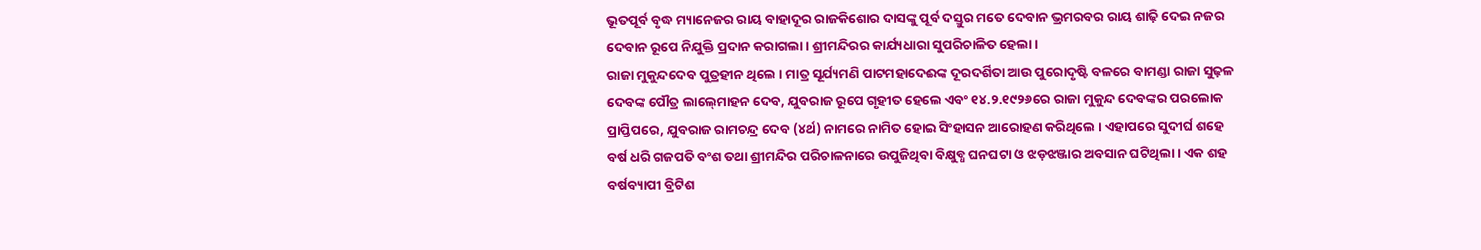ଭୂତପୂର୍ବ ବୃଦ୍ଧ ମ୍ୟାନେଜର ରାୟ ବାହାଦୂର ରାଜକିଶୋର ଦାସଙ୍କୁ ପୂର୍ବ ଦସ୍ତୁର ମତେ ଦେବାନ ଭ୍ରମରବର ରାୟ ଶାଢ଼ି ଦେଇ ନଜର ଦେବାନ ରୂପେ ନିଯୁକ୍ତି ପ୍ରଦାନ କରାଗଲା । ଶ୍ରୀମନ୍ଦିରର କାର୍ଯ୍ୟଧାରା ସୁପରିଚାଳିତ ହେଲା ।
ରାଜା ମୁକୁନ୍ଦଦେବ ପୁତ୍ରହୀନ ଥିଲେ । ମାତ୍ର ସୂର୍ଯ୍ୟମଣି ପାଟମହାଦେଈଙ୍କ ଦୂରଦର୍ଶିତା ଆଉ ପୁରୋଦୃଷ୍ଟି ବଳରେ ବାମଣ୍ଡା ରାଜା ସୁଢ଼ଳ ଦେବଙ୍କ ପୌତ୍ର ଲାଲ୍‍ମୋହନ ଦେବ, ଯୁବରାଜ ରୂପେ ଗୃହୀତ ହେଲେ ଏବଂ ୧୪.୨.୧୯୨୬ରେ ରାଜା ମୁକୁନ୍ଦ ଦେବଙ୍କର ପରଲୋକ ପ୍ରାପ୍ତିପରେ, ଯୁବରାଜ ରାମଚନ୍ଦ୍ର ଦେବ (୪ର୍ଥ) ନାମରେ ନାମିତ ହୋଇ ସିଂହାସନ ଆରୋହଣ କରିଥିଲେ । ଏହାପରେ ସୁଦୀର୍ଘ ଶହେ ବର୍ଷ ଧରି ଗଜପତି ବଂଶ ତଥା ଶ୍ରୀମନ୍ଦିର ପରିଚାଳନାରେ ଉପୁଜିଥିବା ବିକ୍ଷୁବ୍ଧ ଘନଘଟା ଓ ଝଡ଼ଝଞ୍ଜାର ଅବସାନ ଘଟିଥିଲା । ଏକ ଶହ ବର୍ଷବ୍ୟାପୀ ବ୍ରିଟିଶ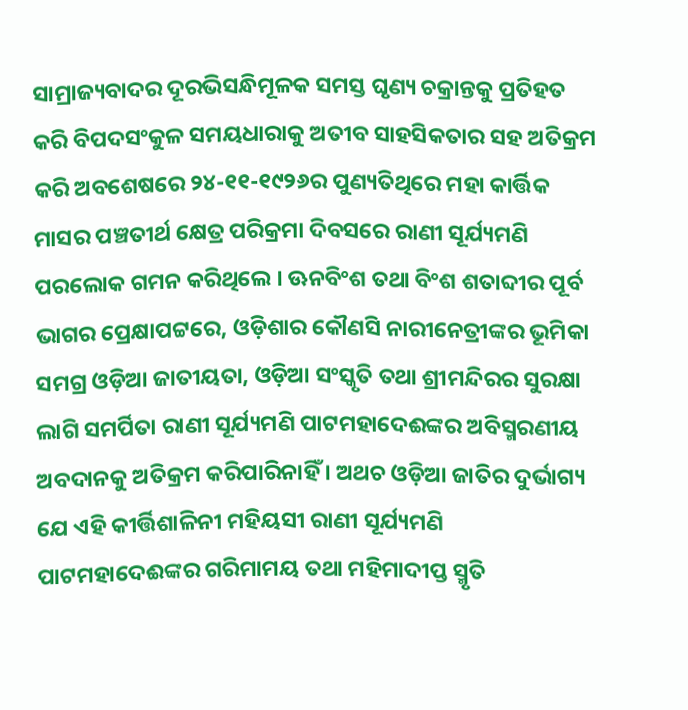ସାମ୍ରାଜ୍ୟବାଦର ଦୂରଭିସନ୍ଧିମୂଳକ ସମସ୍ତ ଘୃଣ୍ୟ ଚକ୍ରାନ୍ତକୁ ପ୍ରତିହତ କରି ବିପଦସଂକୁଳ ସମୟଧାରାକୁ ଅତୀବ ସାହସିକତାର ସହ ଅତିକ୍ରମ କରି ଅବଶେଷରେ ୨୪-୧୧-୧୯୨୬ର ପୁଣ୍ୟତିଥିରେ ମହା କାର୍ତ୍ତିକ ମାସର ପଞ୍ଚତୀର୍ଥ କ୍ଷେତ୍ର ପରିକ୍ରମା ଦିବସରେ ରାଣୀ ସୂର୍ଯ୍ୟମଣି ପରଲୋକ ଗମନ କରିଥିଲେ । ଊନବିଂଶ ତଥା ବିଂଶ ଶତାବ୍ଦୀର ପୂର୍ବ ଭାଗର ପ୍ରେକ୍ଷାପଟ୍ଟରେ, ଓଡ଼ିଶାର କୌଣସି ନାରୀନେତ୍ରୀଙ୍କର ଭୂମିକା ସମଗ୍ର ଓଡ଼ିଆ ଜାତୀୟତା, ଓଡ଼ିଆ ସଂସ୍କୃତି ତଥା ଶ୍ରୀମନ୍ଦିରର ସୁରକ୍ଷା ଲାଗି ସମର୍ପିତା ରାଣୀ ସୂର୍ଯ୍ୟମଣି ପାଟମହାଦେଈଙ୍କର ଅବିସ୍ମରଣୀୟ ଅବଦାନକୁ ଅତିକ୍ରମ କରିପାରିନାହିଁ । ଅଥଚ ଓଡ଼ିଆ ଜାତିର ଦୁର୍ଭାଗ୍ୟ ଯେ ଏହି କୀର୍ତ୍ତିଶାଳିନୀ ମହିୟସୀ ରାଣୀ ସୂର୍ଯ୍ୟମଣି ପାଟମହାଦେଈଙ୍କର ଗରିମାମୟ ତଥା ମହିମାଦୀପ୍ତ ସ୍ମୃତି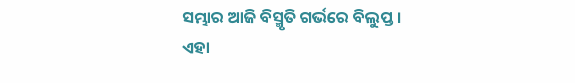ସମ୍ଭାର ଆଜି ବିସ୍ମୃତି ଗର୍ଭରେ ବିଲୁପ୍ତ । ଏହା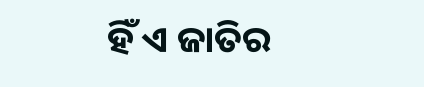ହିଁ ଏ ଜାତିର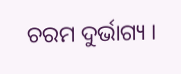ଚରମ ଦୁର୍ଭାଗ୍ୟ ।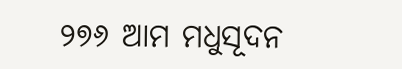୨୭୬ ଆମ ମଧୁସୂଦନ